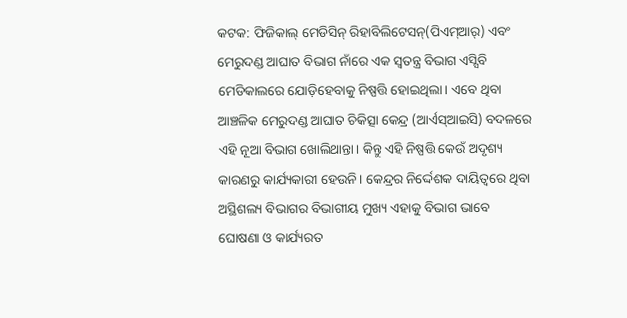କଟକ: ଫିଜିକାଲ୍ ମେଡିସିନ୍ ରିହାବିଲିଟେସନ୍(ପିଏମ୍ଆର୍) ଏବଂ ମେରୁଦଣ୍ଡ ଆଘାତ ବିଭାଗ ନାଁରେ ଏକ ସ୍ବତନ୍ତ୍ର ବିଭାଗ ଏସ୍ସିବି ମେଡିକାଲରେ ଯୋଡ଼ିହେବାକୁ ନିଷ୍ପତ୍ତି ହୋଇଥିଲା। ଏବେ ଥିବା ଆଞ୍ଚଳିକ ମେରୁଦଣ୍ଡ ଆଘାତ ଚିକିତ୍ସା କେନ୍ଦ୍ର (ଆର୍ଏସ୍ଆଇସି) ବଦଳରେ ଏହି ନୂଆ ବିଭାଗ ଖୋଲିଥାନ୍ତା। କିନ୍ତୁ ଏହି ନିଷ୍ପତ୍ତି କେଉଁ ଅଦୃଶ୍ୟ କାରଣରୁ କାର୍ଯ୍ୟକାରୀ ହେଉନି। କେନ୍ଦ୍ରର ନିର୍ଦ୍ଦେଶକ ଦାୟିତ୍ବରେ ଥିବା ଅସ୍ଥିଶଲ୍ୟ ବିଭାଗର ବିଭାଗୀୟ ମୁଖ୍ୟ ଏହାକୁ ବିଭାଗ ଭାବେ ଘୋଷଣା ଓ କାର୍ଯ୍ୟରତ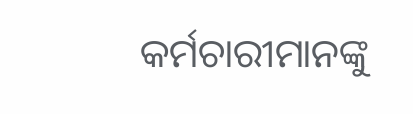କର୍ମଚାରୀମାନଙ୍କୁ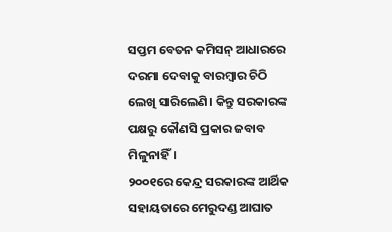ସପ୍ତମ ବେତନ କମିସନ୍ ଆଧାରରେ ଦରମା ଦେବାକୁ ବାରମ୍ବାର ଚିଠି ଲେଖି ସାରିଲେଣି। କିନ୍ତୁ ସରକାରଙ୍କ ପକ୍ଷରୁ କୌଣସି ପ୍ରକାର ଜବାବ ମିଳୁନାହିଁ।
୨୦୦୧ରେ କେନ୍ଦ୍ର ସରକାରଙ୍କ ଆର୍ଥିକ ସହାୟତାରେ ମେରୁଦଣ୍ଡ ଆଘାତ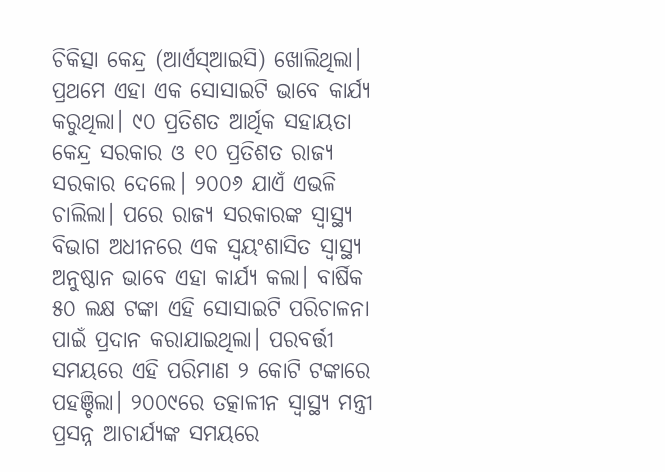ଚିକିତ୍ସା କେନ୍ଦ୍ର (ଆର୍ଏସ୍ଆଇସି) ଖୋଲିଥିଲା। ପ୍ରଥମେ ଏହା ଏକ ସୋସାଇଟି ଭାବେ କାର୍ଯ୍ୟ କରୁଥିଲା। ୯୦ ପ୍ରତିଶତ ଆର୍ଥିକ ସହାୟତା କେନ୍ଦ୍ର ସରକାର ଓ ୧୦ ପ୍ରତିଶତ ରାଜ୍ୟ ସରକାର ଦେଲେ। ୨୦୦୬ ଯାଏଁ ଏଭଳି ଚାଲିଲା। ପରେ ରାଜ୍ୟ ସରକାରଙ୍କ ସ୍ବାସ୍ଥ୍ୟ ବିଭାଗ ଅଧୀନରେ ଏକ ସ୍ବୟଂଶାସିତ ସ୍ବାସ୍ଥ୍ୟ ଅନୁଷ୍ଠାନ ଭାବେ ଏହା କାର୍ଯ୍ୟ କଲା। ବାର୍ଷିକ ୫୦ ଲକ୍ଷ ଟଙ୍କା ଏହି ସୋସାଇଟି ପରିଚାଳନା ପାଇଁ ପ୍ରଦାନ କରାଯାଇଥିଲା। ପରବର୍ତ୍ତୀ ସମୟରେ ଏହି ପରିମାଣ ୨ କୋଟି ଟଙ୍କାରେ ପହଞ୍ଚିଲା। ୨୦୦୯ରେ ତତ୍କାଳୀନ ସ୍ବାସ୍ଥ୍ୟ ମନ୍ତ୍ରୀ ପ୍ରସନ୍ନ ଆଚାର୍ଯ୍ୟଙ୍କ ସମୟରେ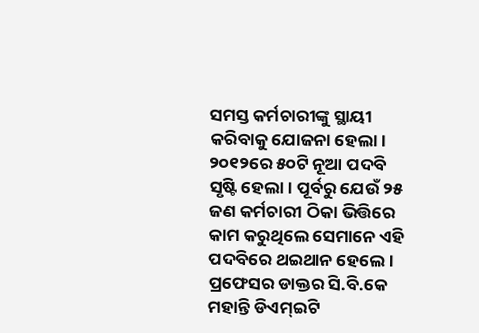ସମସ୍ତ କର୍ମଚାରୀଙ୍କୁ ସ୍ଥାୟୀ କରିବାକୁ ଯୋଜନା ହେଲା। ୨୦୧୨ରେ ୫୦ଟି ନୂଆ ପଦବି ସୃଷ୍ଟି ହେଲା। ପୂର୍ବରୁ ଯେଉଁ ୨୫ ଜଣ କର୍ମଚାରୀ ଠିକା ଭିତ୍ତିରେ କାମ କରୁଥିଲେ ସେମାନେ ଏହି ପଦବିରେ ଥଇଥାନ ହେଲେ। ପ୍ରଫେସର ଡାକ୍ତର ସି.ବି.କେ ମହାନ୍ତି ଡିଏମ୍ଇଟି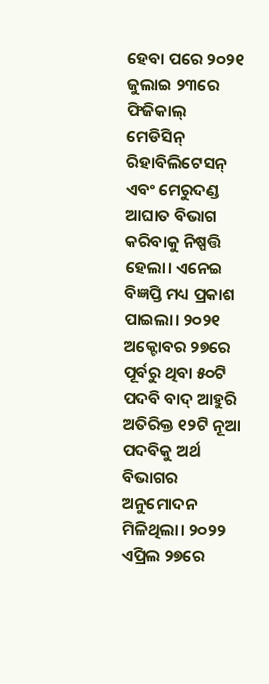ହେବା ପରେ ୨୦୨୧ ଜୁଲାଇ ୨୩ରେ ଫିଜିକାଲ୍ ମେଡିସିନ୍ ରିହାବିଲିଟେସନ୍ ଏବଂ ମେରୁଦଣ୍ଡ ଆଘାତ ବିଭାଗ କରିବାକୁ ନିଷ୍ପତ୍ତି ହେଲା। ଏନେଇ ବିଜ୍ଞପ୍ତି ମଧ୍ୟ ପ୍ରକାଶ ପାଇଲା। ୨୦୨୧ ଅକ୍ଟୋବର ୨୭ରେ ପୂର୍ବରୁ ଥିବା ୫୦ଟି ପଦବି ବାଦ୍ ଆହୁରି ଅତିରିକ୍ତ ୧୨ଟି ନୂଆ ପଦବିକୁ ଅର୍ଥ ବିଭାଗର ଅନୁମୋଦନ ମିଳିଥିଲା। ୨୦୨୨ ଏପ୍ରିଲ ୨୭ରେ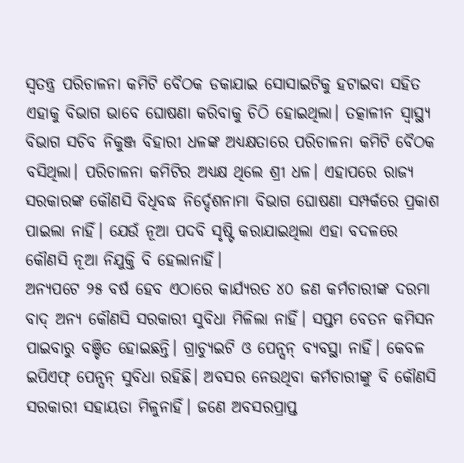ସ୍ବତନ୍ତ୍ର ପରିଚାଳନା କମିଟି ବୈଠକ ଡକାଯାଇ ସୋସାଇଟିକୁ ହଟାଇବା ସହିତ ଏହାକୁ ବିଭାଗ ଭାବେ ଘୋଷଣା କରିବାକୁ ଚିଠି ହୋଇଥିଲା। ତତ୍କାଳୀନ ସ୍ବାସ୍ଥ୍ୟ ବିଭାଗ ସଚିବ ନିକୁଞ୍ଜ ବିହାରୀ ଧଳଙ୍କ ଅଧ୍ୟକ୍ଷତାରେ ପରିଚାଳନା କମିଟି ବୈଠକ ବସିଥିଲା। ପରିଚାଳନା କମିଟିର ଅଧ୍ୟକ୍ଷ ଥିଲେ ଶ୍ରୀ ଧଳ। ଏହାପରେ ରାଜ୍ୟ ସରକାରଙ୍କ କୌଣସି ବିଧିବଦ୍ଧ ନିର୍ଦ୍ଦେଶନାମା ବିଭାଗ ଘୋଷଣା ସମ୍ପର୍କରେ ପ୍ରକାଶ ପାଇଲା ନାହିଁ। ଯେଉଁ ନୂଆ ପଦବି ସୃଷ୍ଟି କରାଯାଇଥିଲା ଏହା ବଦଳରେ କୌଣସି ନୂଆ ନିଯୁକ୍ତି ବି ହେଲାନାହିଁ।
ଅନ୍ୟପଟେ ୨୫ ବର୍ଷ ହେବ ଏଠାରେ କାର୍ଯ୍ୟରତ ୪୦ ଜଣ କର୍ମଚାରୀଙ୍କ ଦରମା ବାଦ୍ ଅନ୍ୟ କୌଣସି ସରକାରୀ ସୁବିଧା ମିଳିଲା ନାହିଁ। ସପ୍ତମ ବେତନ କମିସନ ପାଇବାରୁ ବଞ୍ଚିତ ହୋଇଛନ୍ତି। ଗ୍ରାଚ୍ୟୁଇଟି ଓ ପେନ୍ସନ୍ ବ୍ୟବସ୍ଥା ନାହିଁ। କେବଳ ଇପିଏଫ୍ ପେନ୍ସନ୍ ସୁବିଧା ରହିଛି। ଅବସର ନେଉଥିବା କର୍ମଚାରୀଙ୍କୁ ବି କୌଣସି ସରକାରୀ ସହାୟତା ମିଳୁନାହିଁ। ଜଣେ ଅବସରପ୍ରାପ୍ତ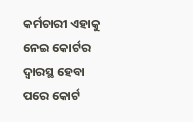କର୍ମଚାରୀ ଏହାକୁ ନେଇ କୋର୍ଟର ଦ୍ବାରସ୍ଥ ହେବା ପରେ କୋର୍ଟ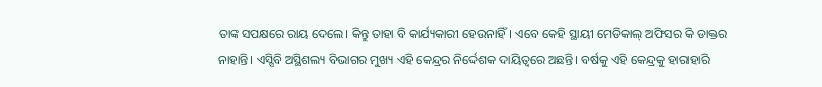ତାଙ୍କ ସପକ୍ଷରେ ରାୟ ଦେଲେ। କିନ୍ତୁ ତାହା ବି କାର୍ଯ୍ୟକାରୀ ହେଉନାହିଁ। ଏବେ କେହି ସ୍ଥାୟୀ ମେଡିକାଲ୍ ଅଫିସର କି ଡାକ୍ତର ନାହାନ୍ତି। ଏସ୍ସିବି ଅସ୍ଥିଶଲ୍ୟ ବିଭାଗର ମୁଖ୍ୟ ଏହି କେନ୍ଦ୍ରର ନିର୍ଦ୍ଦେଶକ ଦାୟିତ୍ବରେ ଅଛନ୍ତି। ବର୍ଷକୁ ଏହି କେନ୍ଦ୍ରକୁ ହାରାହାରି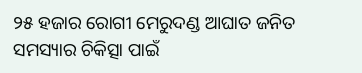୨୫ ହଜାର ରୋଗୀ ମେରୁଦଣ୍ଡ ଆଘାତ ଜନିତ ସମସ୍ୟାର ଚିକିତ୍ସା ପାଇଁ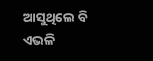ଆସୁଥିଲେ ବି ଏଭଳି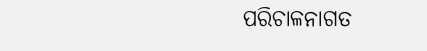ପରିଚାଳନାଗତ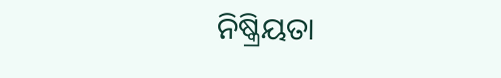ନିଷ୍କ୍ରିୟତା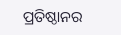ପ୍ରତିଷ୍ଠାନର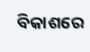ବିକାଶରେ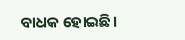ବାଧକ ହୋଇଛି।